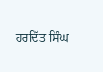ਹਰਦਿੱਤ ਸਿੰਘ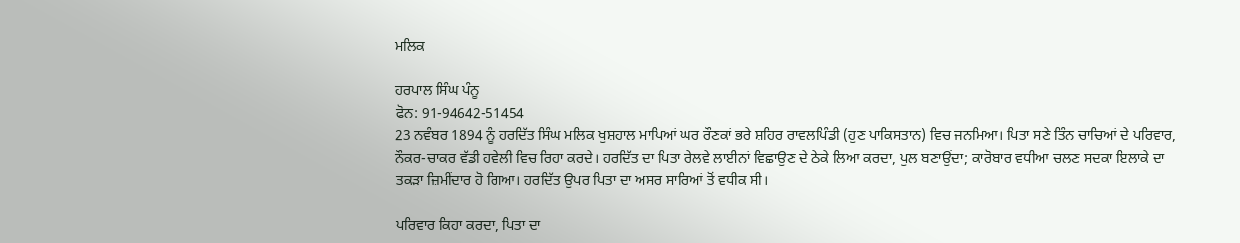ਮਲਿਕ

ਹਰਪਾਲ ਸਿੰਘ ਪੰਨੂ
ਫੋਨ: 91-94642-51454
23 ਨਵੰਬਰ 1894 ਨੂੰ ਹਰਦਿੱਤ ਸਿੰਘ ਮਲਿਕ ਖੁਸ਼ਹਾਲ ਮਾਪਿਆਂ ਘਰ ਰੌਣਕਾਂ ਭਰੇ ਸ਼ਹਿਰ ਰਾਵਲਪਿੰਡੀ (ਹੁਣ ਪਾਕਿਸਤਾਨ) ਵਿਚ ਜਨਮਿਆ। ਪਿਤਾ ਸਣੇ ਤਿੰਨ ਚਾਚਿਆਂ ਦੇ ਪਰਿਵਾਰ, ਨੌਕਰ-ਚਾਕਰ ਵੱਡੀ ਹਵੇਲੀ ਵਿਚ ਰਿਹਾ ਕਰਦੇ। ਹਰਦਿੱਤ ਦਾ ਪਿਤਾ ਰੇਲਵੇ ਲਾਈਨਾਂ ਵਿਛਾਉਣ ਦੇ ਠੇਕੇ ਲਿਆ ਕਰਦਾ, ਪੁਲ ਬਣਾਉਂਦਾ; ਕਾਰੋਬਾਰ ਵਧੀਆ ਚਲਣ ਸਦਕਾ ਇਲਾਕੇ ਦਾ ਤਕੜਾ ਜ਼ਿਮੀਂਦਾਰ ਹੋ ਗਿਆ। ਹਰਦਿੱਤ ਉਪਰ ਪਿਤਾ ਦਾ ਅਸਰ ਸਾਰਿਆਂ ਤੋਂ ਵਧੀਕ ਸੀ।

ਪਰਿਵਾਰ ਕਿਹਾ ਕਰਦਾ, ਪਿਤਾ ਦਾ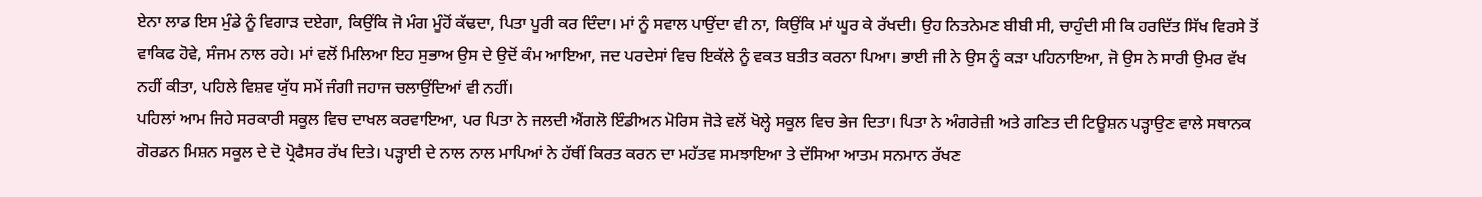ਏਨਾ ਲਾਡ ਇਸ ਮੁੰਡੇ ਨੂੰ ਵਿਗਾੜ ਦਏਗਾ, ਕਿਉਂਕਿ ਜੋ ਮੰਗ ਮੂੰਹੋਂ ਕੱਢਦਾ, ਪਿਤਾ ਪੂਰੀ ਕਰ ਦਿੰਦਾ। ਮਾਂ ਨੂੰ ਸਵਾਲ ਪਾਉਂਦਾ ਵੀ ਨਾ, ਕਿਉਂਕਿ ਮਾਂ ਘੂਰ ਕੇ ਰੱਖਦੀ। ਉਹ ਨਿਤਨੇਮਣ ਬੀਬੀ ਸੀ, ਚਾਹੁੰਦੀ ਸੀ ਕਿ ਹਰਦਿੱਤ ਸਿੱਖ ਵਿਰਸੇ ਤੋਂ ਵਾਕਿਫ ਹੋਵੇ, ਸੰਜਮ ਨਾਲ ਰਹੇ। ਮਾਂ ਵਲੋਂ ਮਿਲਿਆ ਇਹ ਸੁਭਾਅ ਉਸ ਦੇ ਉਦੋਂ ਕੰਮ ਆਇਆ, ਜਦ ਪਰਦੇਸਾਂ ਵਿਚ ਇਕੱਲੇ ਨੂੰ ਵਕਤ ਬਤੀਤ ਕਰਨਾ ਪਿਆ। ਭਾਈ ਜੀ ਨੇ ਉਸ ਨੂੰ ਕੜਾ ਪਹਿਨਾਇਆ, ਜੋ ਉਸ ਨੇ ਸਾਰੀ ਉਮਰ ਵੱਖ ਨਹੀਂ ਕੀਤਾ, ਪਹਿਲੇ ਵਿਸ਼ਵ ਯੁੱਧ ਸਮੇਂ ਜੰਗੀ ਜਹਾਜ ਚਲਾਉਂਦਿਆਂ ਵੀ ਨਹੀਂ।
ਪਹਿਲਾਂ ਆਮ ਜਿਹੇ ਸਰਕਾਰੀ ਸਕੂਲ ਵਿਚ ਦਾਖਲ ਕਰਵਾਇਆ, ਪਰ ਪਿਤਾ ਨੇ ਜਲਦੀ ਐਂਗਲੋ ਇੰਡੀਅਨ ਮੋਰਿਸ ਜੋੜੇ ਵਲੋਂ ਖੋਲ੍ਹੇ ਸਕੂਲ ਵਿਚ ਭੇਜ ਦਿਤਾ। ਪਿਤਾ ਨੇ ਅੰਗਰੇਜ਼ੀ ਅਤੇ ਗਣਿਤ ਦੀ ਟਿਊਸ਼ਨ ਪੜ੍ਹਾਉਣ ਵਾਲੇ ਸਥਾਨਕ ਗੋਰਡਨ ਮਿਸ਼ਨ ਸਕੂਲ ਦੇ ਦੋ ਪ੍ਰੋਫੈਸਰ ਰੱਖ ਦਿਤੇ। ਪੜ੍ਹਾਈ ਦੇ ਨਾਲ ਨਾਲ ਮਾਪਿਆਂ ਨੇ ਹੱਥੀਂ ਕਿਰਤ ਕਰਨ ਦਾ ਮਹੱਤਵ ਸਮਝਾਇਆ ਤੇ ਦੱਸਿਆ ਆਤਮ ਸਨਮਾਨ ਰੱਖਣ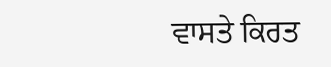ਵਾਸਤੇ ਕਿਰਤ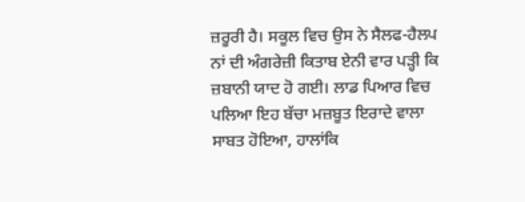ਜ਼ਰੂਰੀ ਹੈ। ਸਕੂਲ ਵਿਚ ਉਸ ਨੇ ਸੈਲਫ-ਹੈਲਪ ਨਾਂ ਦੀ ਅੰਗਰੇਜ਼ੀ ਕਿਤਾਬ ਏਨੀ ਵਾਰ ਪੜ੍ਹੀ ਕਿ ਜ਼ਬਾਨੀ ਯਾਦ ਹੋ ਗਈ। ਲਾਡ ਪਿਆਰ ਵਿਚ ਪਲਿਆ ਇਹ ਬੱਚਾ ਮਜ਼ਬੂਤ ਇਰਾਦੇ ਵਾਲਾ ਸਾਬਤ ਹੋਇਆ, ਹਾਲਾਂਕਿ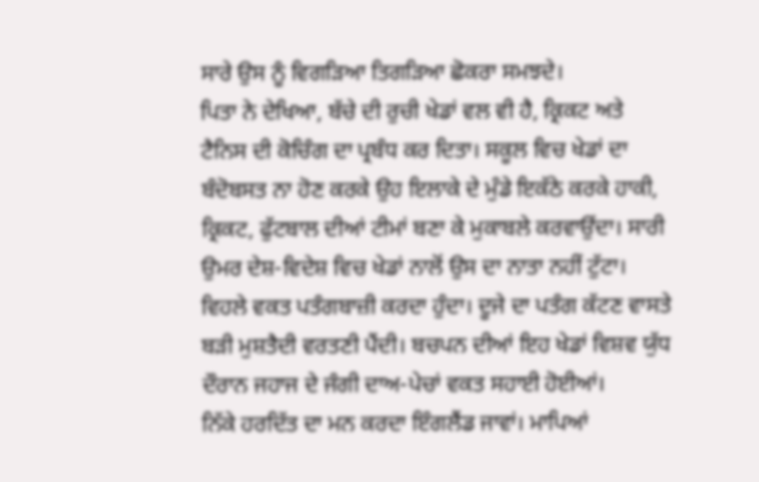ਸਾਰੇ ਉਸ ਨੂੰ ਵਿਗੜਿਆ ਤਿਗੜਿਆ ਛੋਕਰਾ ਸਮਝਦੇ।
ਪਿਤਾ ਨੇ ਦੇਖਿਆ, ਬੱਚੇ ਦੀ ਰੁਚੀ ਖੇਡਾਂ ਵਲ ਵੀ ਹੈ, ਕ੍ਰਿਕਟ ਅਤੇ ਟੈਨਿਸ ਦੀ ਕੋਚਿੰਗ ਦਾ ਪ੍ਰਬੰਧ ਕਰ ਦਿਤਾ। ਸਕੂਲ ਵਿਚ ਖੇਡਾਂ ਦਾ ਬੰਦੋਬਸਤ ਨਾ ਹੋਣ ਕਰਕੇ ਉਹ ਇਲਾਕੇ ਦੇ ਮੁੰਡੇ ਇਕੱਠੇ ਕਰਕੇ ਹਾਕੀ, ਕ੍ਰਿਕਟ, ਫੁੱਟਬਾਲ ਦੀਆਂ ਟੀਮਾਂ ਬਣਾ ਕੇ ਮੁਕਾਬਲੇ ਕਰਵਾਉਂਦਾ। ਸਾਰੀ ਉਮਰ ਦੇਸ਼-ਵਿਦੇਸ਼ ਵਿਚ ਖੇਡਾਂ ਨਾਲੋਂ ਉਸ ਦਾ ਨਾਤਾ ਨਹੀਂ ਟੁੱਟਾ। ਵਿਹਲੇ ਵਕਤ ਪਤੰਗਬਾਜ਼ੀ ਕਰਦਾ ਹੁੰਦਾ। ਦੂਜੇ ਦਾ ਪਤੰਗ ਕੱਟਣ ਵਾਸਤੇ ਬੜੀ ਮੁਸ਼ਤੈਦੀ ਵਰਤਣੀ ਪੈਂਦੀ। ਬਚਪਨ ਦੀਆਂ ਇਹ ਖੇਡਾਂ ਵਿਸ਼ਵ ਯੁੱਧ ਦੌਰਾਨ ਜਹਾਜ ਦੇ ਜੰਗੀ ਦਾਅ-ਪੇਚਾਂ ਵਕਤ ਸਹਾਈ ਹੋਈਆਂ।
ਨਿੱਕੇ ਹਰਦਿੱਤ ਦਾ ਮਨ ਕਰਦਾ ਇੰਗਲੈਂਡ ਜਾਵਾਂ। ਮਾਪਿਆਂ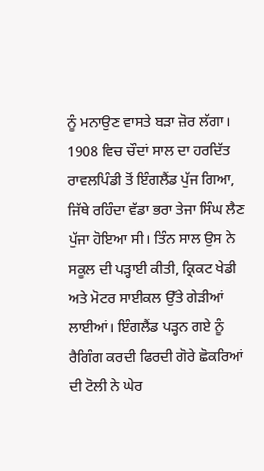ਨੂੰ ਮਨਾਉਣ ਵਾਸਤੇ ਬੜਾ ਜ਼ੋਰ ਲੱਗਾ। 1908 ਵਿਚ ਚੌਦਾਂ ਸਾਲ ਦਾ ਹਰਦਿੱਤ ਰਾਵਲਪਿੰਡੀ ਤੋਂ ਇੰਗਲੈਂਡ ਪੁੱਜ ਗਿਆ, ਜਿੱਥੇ ਰਹਿੰਦਾ ਵੱਡਾ ਭਰਾ ਤੇਜਾ ਸਿੰਘ ਲੈਣ ਪੁੱਜਾ ਹੋਇਆ ਸੀ। ਤਿੰਨ ਸਾਲ ਉਸ ਨੇ ਸਕੂਲ ਦੀ ਪੜ੍ਹਾਈ ਕੀਤੀ, ਕ੍ਰਿਕਟ ਖੇਡੀ ਅਤੇ ਮੋਟਰ ਸਾਈਕਲ ਉੱਤੇ ਗੇੜੀਆਂ ਲਾਈਆਂ। ਇੰਗਲੈਂਡ ਪੜ੍ਹਨ ਗਏ ਨੂੰ ਰੈਗਿੰਗ ਕਰਦੀ ਫਿਰਦੀ ਗੋਰੇ ਛੋਕਰਿਆਂ ਦੀ ਟੋਲੀ ਨੇ ਘੇਰ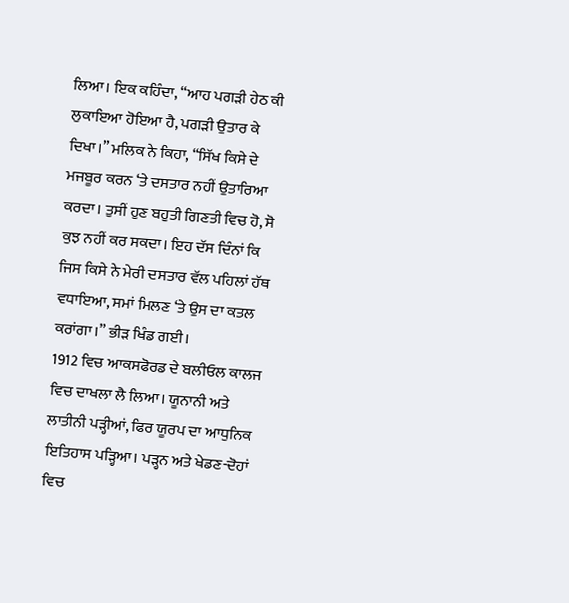ਲਿਆ। ਇਕ ਕਹਿੰਦਾ, “ਆਹ ਪਗੜੀ ਹੇਠ ਕੀ ਲੁਕਾਇਆ ਹੋਇਆ ਹੈ, ਪਗੜੀ ਉਤਾਰ ਕੇ ਦਿਖਾ।” ਮਲਿਕ ਨੇ ਕਿਹਾ, “ਸਿੱਖ ਕਿਸੇ ਦੇ ਮਜਬੂਰ ਕਰਨ ‘ਤੇ ਦਸਤਾਰ ਨਹੀਂ ਉਤਾਰਿਆ ਕਰਦਾ। ਤੁਸੀਂ ਹੁਣ ਬਹੁਤੀ ਗਿਣਤੀ ਵਿਚ ਹੋ, ਸੋ ਕੁਝ ਨਹੀਂ ਕਰ ਸਕਦਾ। ਇਹ ਦੱਸ ਦਿੰਨਾਂ ਕਿ ਜਿਸ ਕਿਸੇ ਨੇ ਮੇਰੀ ਦਸਤਾਰ ਵੱਲ ਪਹਿਲਾਂ ਹੱਥ ਵਧਾਇਆ, ਸਮਾਂ ਮਿਲਣ ‘ਤੇ ਉਸ ਦਾ ਕਤਲ ਕਰਾਂਗਾ।” ਭੀੜ ਖਿੰਡ ਗਈ।
1912 ਵਿਚ ਆਕਸਫੋਰਡ ਦੇ ਬਲੀਓਲ ਕਾਲਜ ਵਿਚ ਦਾਖਲਾ ਲੈ ਲਿਆ। ਯੂਨਾਨੀ ਅਤੇ ਲਾਤੀਨੀ ਪੜ੍ਹੀਆਂ, ਫਿਰ ਯੂਰਪ ਦਾ ਆਧੁਨਿਕ ਇਤਿਹਾਸ ਪੜ੍ਹਿਆ। ਪੜ੍ਹਨ ਅਤੇ ਖੇਡਣ-ਦੋਹਾਂ ਵਿਚ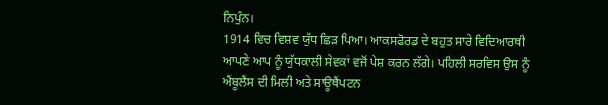ਨਿਪੁੰਨ।
1914 ਵਿਚ ਵਿਸ਼ਵ ਯੁੱਧ ਛਿੜ ਪਿਆ। ਆਕਸਫੋਰਡ ਦੇ ਬਹੁਤ ਸਾਰੇ ਵਿਦਿਆਰਥੀ ਆਪਣੇ ਆਪ ਨੂੰ ਯੁੱਧਕਾਲੀ ਸੇਵਕਾਂ ਵਜੋਂ ਪੇਸ਼ ਕਰਨ ਲੱਗੇ। ਪਹਿਲੀ ਸਰਵਿਸ ਉਸ ਨੂੰ ਐਂਬੂਲੈਂਸ ਦੀ ਮਿਲੀ ਅਤੇ ਸਾਊਥੈਂਪਟਨ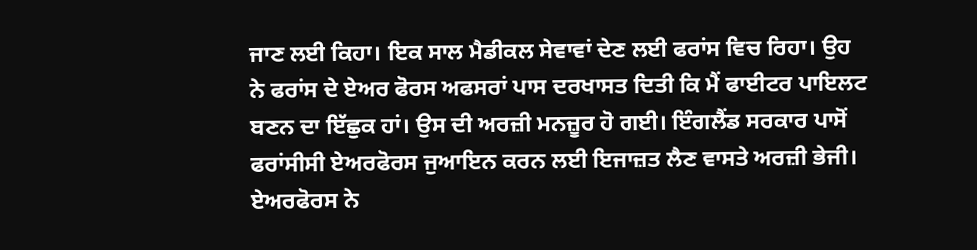ਜਾਣ ਲਈ ਕਿਹਾ। ਇਕ ਸਾਲ ਮੈਡੀਕਲ ਸੇਵਾਵਾਂ ਦੇਣ ਲਈ ਫਰਾਂਸ ਵਿਚ ਰਿਹਾ। ਉਹ ਨੇ ਫਰਾਂਸ ਦੇ ਏਅਰ ਫੋਰਸ ਅਫਸਰਾਂ ਪਾਸ ਦਰਖਾਸਤ ਦਿਤੀ ਕਿ ਮੈਂ ਫਾਈਟਰ ਪਾਇਲਟ ਬਣਨ ਦਾ ਇੱਛੁਕ ਹਾਂ। ਉਸ ਦੀ ਅਰਜ਼ੀ ਮਨਜ਼ੂਰ ਹੋ ਗਈ। ਇੰਗਲੈਂਡ ਸਰਕਾਰ ਪਾਸੋਂ ਫਰਾਂਸੀਸੀ ਏਅਰਫੋਰਸ ਜੁਆਇਨ ਕਰਨ ਲਈ ਇਜਾਜ਼ਤ ਲੈਣ ਵਾਸਤੇ ਅਰਜ਼ੀ ਭੇਜੀ। ਏਅਰਫੋਰਸ ਨੇ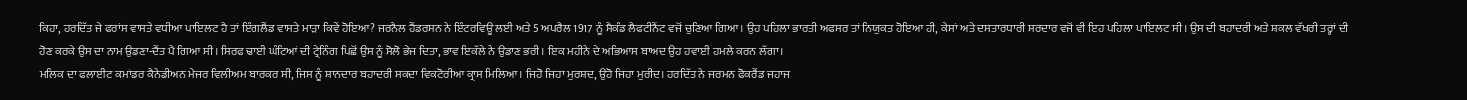ਕਿਹਾ, ਹਰਦਿੱਤ ਜੇ ਫਰਾਂਸ ਵਾਸਤੇ ਵਧੀਆ ਪਾਇਲਟ ਹੈ ਤਾਂ ਇੰਗਲੈਂਡ ਵਾਸਤੇ ਮਾੜਾ ਕਿਵੇਂ ਹੋਇਆ? ਜਰਨੈਲ ਹੈਂਡਰਸਨ ਨੇ ਇੰਟਰਵਿਊ ਲਈ ਅਤੇ 5 ਅਪਰੈਲ 1917 ਨੂੰ ਸੈਕੰਡ ਲੈਫਟੀਨੈਂਟ ਵਜੋਂ ਚੁਣਿਆ ਗਿਆ। ਉਹ ਪਹਿਲਾ ਭਾਰਤੀ ਅਫਸਰ ਤਾਂ ਨਿਯੁਕਤ ਹੋਇਆ ਹੀ, ਕੇਸਾਂ ਅਤੇ ਦਸਤਾਰਧਾਰੀ ਸਰਦਾਰ ਵਜੋਂ ਵੀ ਇਹ ਪਹਿਲਾ ਪਾਇਲਟ ਸੀ। ਉਸ ਦੀ ਬਹਾਦਰੀ ਅਤੇ ਸ਼ਕਲ ਵੱਖਰੀ ਤਰ੍ਹਾਂ ਦੀ ਹੋਣ ਕਰਕੇ ਉਸ ਦਾ ਨਾਮ ਉਡਣਾ-ਦੈਂਤ ਪੈ ਗਿਆ ਸੀ। ਸਿਰਫ ਢਾਈ ਘੰਟਿਆਂ ਦੀ ਟ੍ਰੇਨਿੰਗ ਪਿਛੋਂ ਉਸ ਨੂੰ ਸੋਲੋ ਭੇਜ ਦਿਤਾ, ਭਾਵ ਇਕੱਲੇ ਨੇ ਉਡਾਣ ਭਰੀ। ਇਕ ਮਹੀਨੇ ਦੇ ਅਭਿਆਸ ਬਾਅਦ ਉਹ ਹਵਾਈ ਹਮਲੇ ਕਰਨ ਲੱਗਾ।
ਮਲਿਕ ਦਾ ਫਲਾਈਟ ਕਮਾਂਡਰ ਕੈਨੇਡੀਅਨ ਮੇਜਰ ਵਿਲੀਅਮ ਬਾਰਕਰ ਸੀ, ਜਿਸ ਨੂੰ ਸ਼ਾਨਦਾਰ ਬਹਾਦਰੀ ਸਕਦਾ ਵਿਕਟੋਰੀਆ ਕ੍ਰਾਸ ਮਿਲਿਆ। ਜਿਹੋ ਜਿਹਾ ਮੁਰਸ਼ਦ, ਉਹੋ ਜਿਹਾ ਮੁਰੀਦ। ਹਰਦਿੱਤ ਨੇ ਜਰਮਨ ਫੋਕਰੈਂਡ ਜਹਾਜ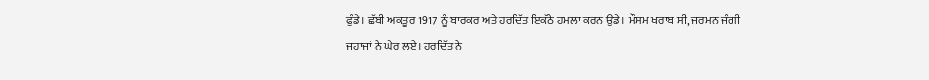ਫੁੰਡੇ। ਛੱਬੀ ਅਕਤੂਰ 1917 ਨੂੰ ਬਾਰਕਰ ਅਤੇ ਹਰਦਿੱਤ ਇਕੱਠੇ ਹਮਲਾ ਕਰਨ ਉਡੇ। ਮੌਸਮ ਖਰਾਬ ਸੀ, ਜਰਮਨ ਜੰਗੀ ਜਹਾਜਾਂ ਨੇ ਘੇਰ ਲਏ। ਹਰਦਿੱਤ ਨੇ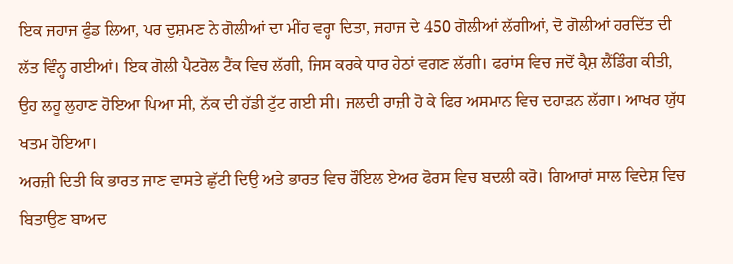ਇਕ ਜਹਾਜ ਫੁੰਡ ਲਿਆ, ਪਰ ਦੁਸ਼ਮਣ ਨੇ ਗੋਲੀਆਂ ਦਾ ਮੀਂਹ ਵਰ੍ਹਾ ਦਿਤਾ, ਜਹਾਜ ਦੇ 450 ਗੋਲੀਆਂ ਲੱਗੀਆਂ, ਦੋ ਗੋਲੀਆਂ ਹਰਦਿੱਤ ਦੀ ਲੱਤ ਵਿੰਨ੍ਹ ਗਈਆਂ। ਇਕ ਗੋਲੀ ਪੈਟਰੋਲ ਟੈਂਕ ਵਿਚ ਲੱਗੀ, ਜਿਸ ਕਰਕੇ ਧਾਰ ਹੇਠਾਂ ਵਗਣ ਲੱਗੀ। ਫਰਾਂਸ ਵਿਚ ਜਦੋਂ ਕ੍ਰੈਸ਼ ਲੈਂਡਿੰਗ ਕੀਤੀ, ਉਹ ਲਹੂ ਲੁਹਾਣ ਹੋਇਆ ਪਿਆ ਸੀ, ਨੱਕ ਦੀ ਹੱਡੀ ਟੁੱਟ ਗਈ ਸੀ। ਜਲਦੀ ਰਾਜ਼ੀ ਹੋ ਕੇ ਫਿਰ ਅਸਮਾਨ ਵਿਚ ਦਹਾੜਨ ਲੱਗਾ। ਆਖਰ ਯੁੱਧ ਖਤਮ ਹੋਇਆ।
ਅਰਜ਼ੀ ਦਿਤੀ ਕਿ ਭਾਰਤ ਜਾਣ ਵਾਸਤੇ ਛੁੱਟੀ ਦਿਉ ਅਤੇ ਭਾਰਤ ਵਿਚ ਰੌਇਲ ਏਅਰ ਫੋਰਸ ਵਿਚ ਬਦਲੀ ਕਰੋ। ਗਿਆਰਾਂ ਸਾਲ ਵਿਦੇਸ਼ ਵਿਚ ਬਿਤਾਉਣ ਬਾਅਦ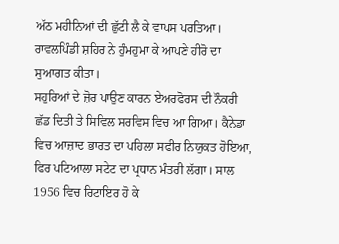ਅੱਠ ਮਹੀਨਿਆਂ ਦੀ ਛੁੱਟੀ ਲੈ ਕੇ ਵਾਪਸ ਪਰਤਿਆ। ਰਾਵਲਪਿੰਡੀ ਸ਼ਹਿਰ ਨੇ ਹੁੰਮਹੁਮਾ ਕੇ ਆਪਣੇ ਹੀਰੋ ਦਾ ਸੁਆਗਤ ਕੀਤਾ।
ਸਹੁਰਿਆਂ ਦੇ ਜ਼ੋਰ ਪਾਉਣ ਕਾਰਨ ਏਅਰਫੋਰਸ ਦੀ ਨੌਕਰੀ ਛੱਡ ਦਿਤੀ ਤੇ ਸਿਵਿਲ ਸਰਵਿਸ ਵਿਚ ਆ ਗਿਆ। ਕੈਨੇਡਾ ਵਿਚ ਆਜ਼ਾਦ ਭਾਰਤ ਦਾ ਪਹਿਲਾ ਸਫੀਰ ਨਿਯੁਕਤ ਹੋਇਆ, ਫਿਰ ਪਟਿਆਲਾ ਸਟੇਟ ਦਾ ਪ੍ਰਧਾਨ ਮੰਤਰੀ ਲੱਗਾ। ਸਾਲ 1956 ਵਿਚ ਰਿਟਾਇਰ ਹੋ ਕੇ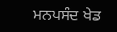ਮਨਪਸੰਦ ਖੇਡ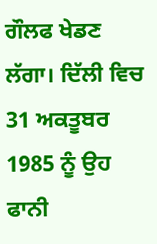ਗੌਲਫ ਖੇਡਣ ਲੱਗਾ। ਦਿੱਲੀ ਵਿਚ 31 ਅਕਤੂਬਰ 1985 ਨੂੰ ਉਹ ਫਾਨੀ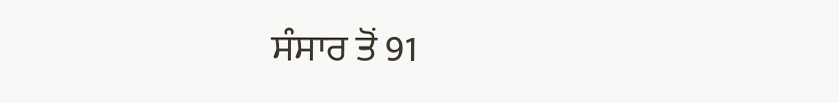ਸੰਸਾਰ ਤੋਂ 91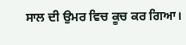ਸਾਲ ਦੀ ਉਮਰ ਵਿਚ ਕੂਚ ਕਰ ਗਿਆ।